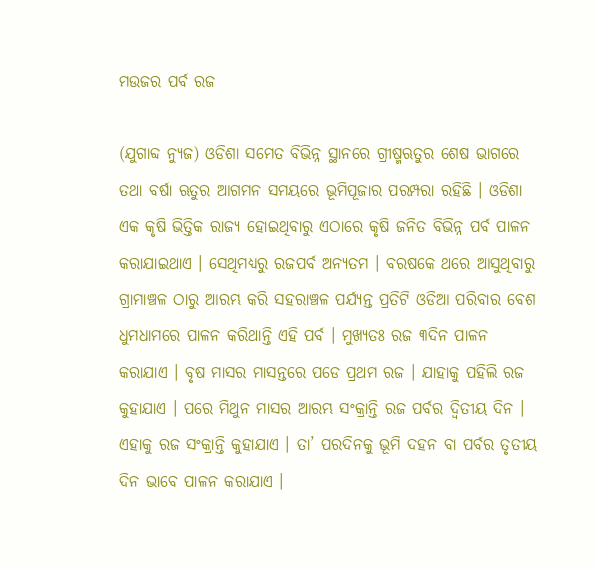ମଉଜର ପର୍ବ ରଜ

(ଯୁଗାବ୍ଦ ନ୍ୟୁଜ) ଓଡିଶା ସମେତ ବିଭିନ୍ନ ସ୍ଥାନରେ ଗ୍ରୀଷ୍ମଋତୁର ଶେଷ ଭାଗରେ ତଥା ବର୍ଷା ଋତୁର ଆଗମନ ସମୟରେ ଭୂମିପୂଜାର ପରମ୍ପରା ରହିଛି । ଓଡିଶା ଏକ କୃଷି ଭିତ୍ତିକ ରାଜ୍ୟ ହୋଇଥିବାରୁ ଏଠାରେ କୃଷି ଜନିତ ବିଭିନ୍ନ ପର୍ବ ପାଳନ କରାଯାଇଥାଏ । ସେଥିମଧ୍ୟରୁ ରଜପର୍ବ ଅନ୍ୟତମ । ବରଷକେ ଥରେ ଆସୁଥିବାରୁ ଗ୍ରାମାଞ୍ଚଳ ଠାରୁ ଆରମ୍ଭ କରି ସହରାଞ୍ଚଳ ପର୍ଯ୍ୟନ୍ତ ପ୍ରତିଟି ଓଡିଆ ପରିବାର ବେଶ ଧୁମଧାମରେ ପାଳନ କରିଥାନ୍ତି ଏହି ପର୍ବ । ମୁଖ୍ୟତଃ ରଜ ୩ଦିନ ପାଳନ କରାଯାଏ । ବୃଷ ମାସର ମାସନ୍ତରେ ପଡେ ପ୍ରଥମ ରଜ । ଯାହାକୁ ପହିଲି ରଜ କୁହାଯାଏ । ପରେ ମିଥୁନ ମାସର ଆରମ୍ଭ ସଂକ୍ରାନ୍ତି ରଜ ପର୍ବର ଦ୍ୱିତୀୟ ଦିନ । ଏହାକୁ ରଜ ସଂକ୍ରାନ୍ତି କୁହାଯାଏ । ତା’ ପରଦିନକୁ ଭୂମି ଦହନ ବା ପର୍ବର ତୃତୀୟ ଦିନ ଭାବେ ପାଳନ କରାଯାଏ ।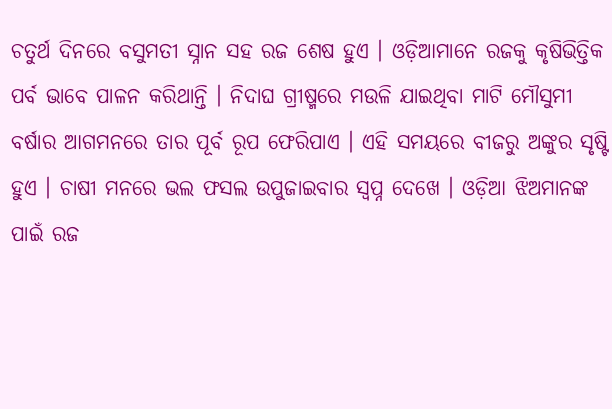ଚତୁର୍ଥ ଦିନରେ ବସୁମତୀ ସ୍ନାନ ସହ ରଜ ଶେଷ ହୁଏ । ଓଡ଼ିଆମାନେ ରଜକୁ କୃଷିଭିତ୍ତିକ ପର୍ବ ଭାବେ ପାଳନ କରିଥାନ୍ତି । ନିଦାଘ ଗ୍ରୀଷ୍ମରେ ମଉଳି ଯାଇଥିବା ମାଟି ମୌସୁମୀ ବର୍ଷାର ଆଗମନରେ ତାର ପୂର୍ବ ରୂପ ଫେରିପାଏ । ଏହି ସମୟରେ ବୀଜରୁ ଅଙ୍କୁର ସୃଷ୍ଟି ହୁଏ । ଚାଷୀ ମନରେ ଭଲ ଫସଲ ଉପୁଜାଇବାର ସ୍ୱପ୍ନ ଦେଖେ । ଓଡ଼ିଆ ଝିଅମାନଙ୍କ ପାଇଁ ରଜ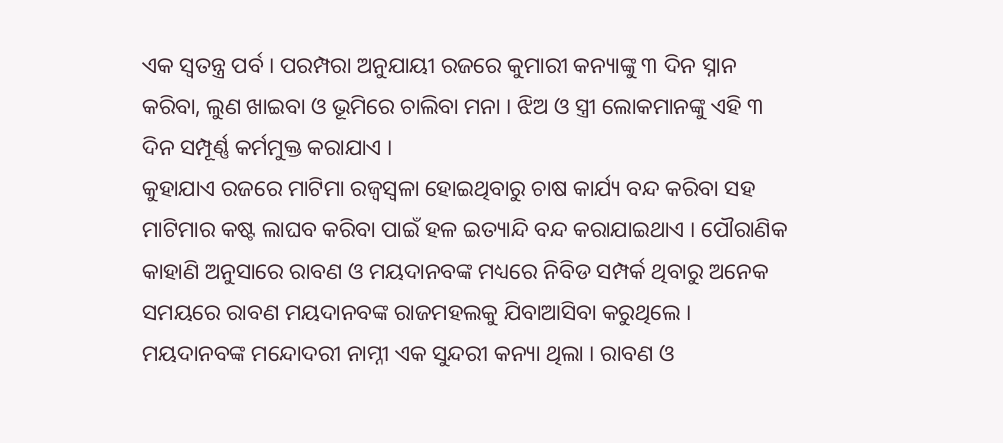ଏକ ସ୍ୱତନ୍ତ୍ର ପର୍ବ । ପରମ୍ପରା ଅନୁଯାୟୀ ରଜରେ କୁମାରୀ କନ୍ୟାଙ୍କୁ ୩ ଦିନ ସ୍ନାନ କରିବା, ଲୁଣ ଖାଇବା ଓ ଭୂମିରେ ଚାଲିବା ମନା । ଝିଅ ଓ ସ୍ତ୍ରୀ ଲୋକମାନଙ୍କୁ ଏହି ୩ ଦିନ ସମ୍ପୂର୍ଣ୍ଣ କର୍ମମୁକ୍ତ କରାଯାଏ ।
କୁହାଯାଏ ରଜରେ ମାଟିମା ରଜ୍ୱସ୍ୱଳା ହୋଇଥିବାରୁ ଚାଷ କାର୍ଯ୍ୟ ବନ୍ଦ କରିବା ସହ ମାଟିମାର କଷ୍ଟ ଲାଘବ କରିବା ପାଇଁ ହଳ ଇତ୍ୟାନ୍ଦି ବନ୍ଦ କରାଯାଇଥାଏ । ପୌରାଣିକ କାହାଣି ଅନୁସାରେ ରାବଣ ଓ ମୟଦାନବଙ୍କ ମଧ୍ୟରେ ନିବିଡ ସମ୍ପର୍କ ଥିବାରୁ ଅନେକ ସମୟରେ ରାବଣ ମୟଦାନବଙ୍କ ରାଜମହଲକୁ ଯିବାଆସିବା କରୁଥିଲେ । ମୟଦାନବଙ୍କ ମନ୍ଦୋଦରୀ ନାମ୍ନୀ ଏକ ସୁନ୍ଦରୀ କନ୍ୟା ଥିଲା । ରାବଣ ଓ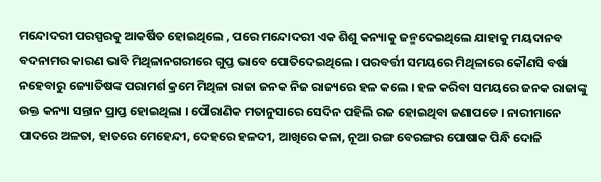ମନ୍ଦୋଦରୀ ପରସ୍ପରକୁ ଆକର୍ଷିତ ହୋଇଥିଲେ , ପରେ ମନ୍ଦୋଦରୀ ଏକ ଶିଶୁ କନ୍ୟାକୁ ଜନ୍ମଦେଇଥିଲେ ଯାହାକୁ ମୟଦାନବ ବଦନାମର କାରଣ ଭାବି ମିଥିଳାନଗରୀରେ ଗୁପ୍ତ ଭାବେ ପୋତିଦେଇଥିଲେ । ପରବର୍ତ୍ତୀ ସମୟରେ ମିଥିଳାରେ କୌଣସି ବର୍ଷା ନହେବାରୁ ଜ୍ୟୋତିଷଙ୍କ ପରାମର୍ଶ କ୍ରମେ ମିଥିଳା ରାଜା ଜନକ ନିଜ ରାଜ୍ୟରେ ହଳ କଲେ । ହଳ କରିବା ସମୟରେ ଜନକ ରାଜାଙ୍କୁ ଉକ୍ତ କନ୍ୟା ସନ୍ତାନ ପ୍ରାପ୍ତ ହୋଇଥିଲା । ପୌରାଣିକ ମତାନୁସାରେ ସେଦିନ ପହିଲି ରଜ ହୋଇଥିବା ଜଣାପଡେ । ନାରୀମାନେ ପାଦରେ ଅଳତା, ହାତରେ ମେହେନ୍ଦୀ, ଦେହରେ ହଳଦୀ, ଆଖିରେ କଳା, ନୂଆ ରଙ୍ଗ ବେରଙ୍ଗର ପୋଷାକ ପିନ୍ଧି ଦୋଳି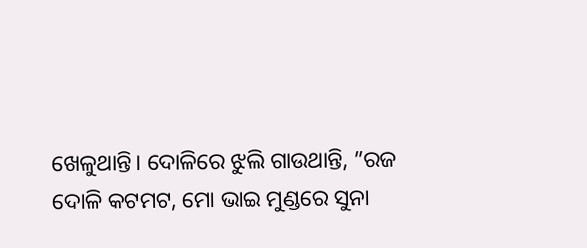ଖେଳୁଥାନ୍ତି। ଦୋଳିରେ ଝୁଲି ଗାଉଥାନ୍ତି, ”ରଜ ଦୋଳି କଟମଟ, ମୋ ଭାଇ ମୁଣ୍ଡରେ ସୁନା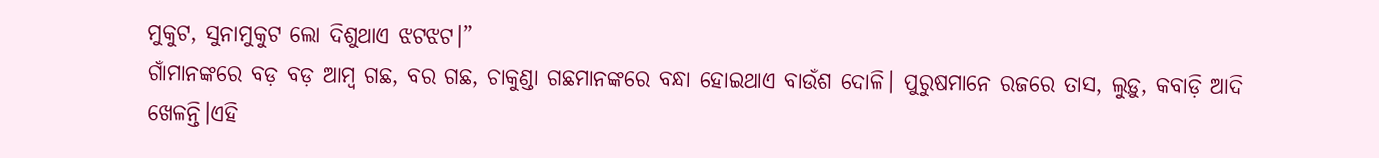ମୁକୁଟ, ସୁନାମୁକୁଟ ଲୋ ଦିଶୁଥାଏ ଝଟଝଟ।”
ଗାଁମାନଙ୍କରେ ବଡ଼ ବଡ଼ ଆମ୍ବ ଗଛ, ବର ଗଛ, ଚାକୁଣ୍ଡା ଗଛମାନଙ୍କରେ ବନ୍ଧା ହୋଇଥାଏ ବାଉଁଶ ଦୋଳି। ପୁରୁଷମାନେ ରଜରେ ତାସ, ଲୁଡ଼ୁ, କବାଡ଼ି ଆଦି ଖେଳନ୍ତି।ଏହି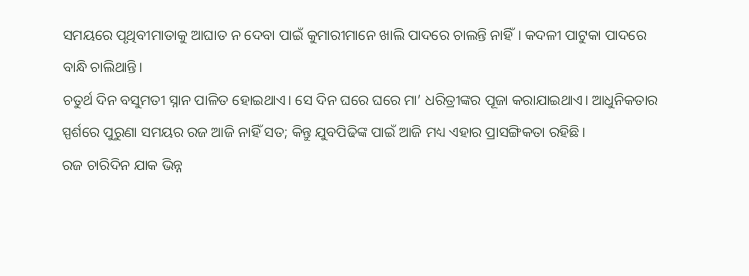ସମୟରେ ପୃଥିବୀମାତାକୁ ଆଘାତ ନ ଦେବା ପାଇଁ କୁମାରୀମାନେ ଖାଲି ପାଦରେ ଚାଲନ୍ତି ନାହିଁ। କଦଳୀ ପାଟୁକା ପାଦରେ ବାନ୍ଧି ଚାଲିଥାନ୍ତି।
ଚତୁର୍ଥ ଦିନ ବସୁମତୀ ସ୍ନାନ ପାଳିତ ହୋଇଥାଏ। ସେ ଦିନ ଘରେ ଘରେ ମା’ ଧରିତ୍ରୀଙ୍କର ପୂଜା କରାଯାଇଥାଏ। ଆଧୁନିକତାର ସ୍ପର୍ଶରେ ପୁରୁଣା ସମୟର ରଜ ଆଜି ନାହିଁ ସତ; କିନ୍ତୁ ଯୁବପିଢିଙ୍କ ପାଇଁ ଆଜି ମଧ୍ୟ ଏହାର ପ୍ରାସଙ୍ଗିକତା ରହିଛି।
ରଜ ଚାରିଦିନ ଯାକ ଭିନ୍ନ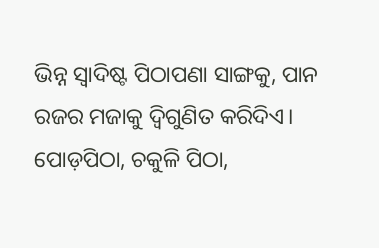ଭିନ୍ନ ସ୍ୱାଦିଷ୍ଟ ପିଠାପଣା ସାଙ୍ଗକୁ, ପାନ ରଜର ମଜାକୁ ଦ୍ୱିଗୁଣିତ କରିଦିଏ। ପୋଡ଼ପିଠା, ଚକୁଳି ପିଠା,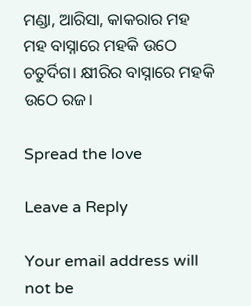ମଣ୍ଡା, ଆରିସା, କାକରାର ମହ ମହ ବାସ୍ନାରେ ମହକି ଉଠେ ଚତୁର୍ଦିଗ। କ୍ଷୀରିର ବାସ୍ନାରେ ମହକି ଉଠେ ରଜ।

Spread the love

Leave a Reply

Your email address will not be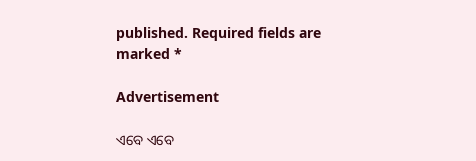published. Required fields are marked *

Advertisement

ଏବେ ଏବେ